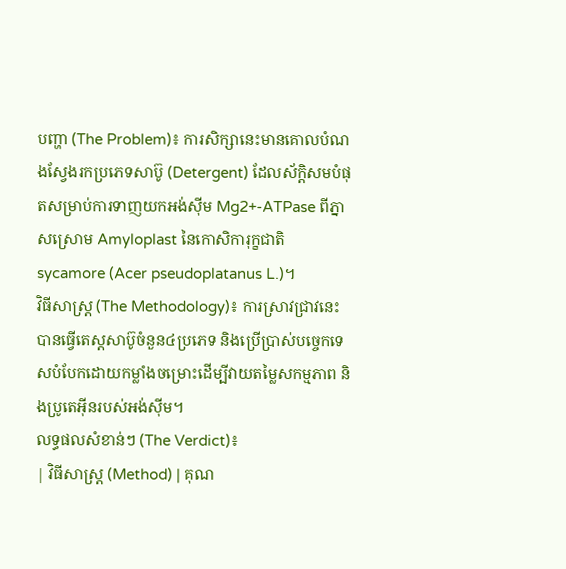បញ្ហា (The Problem)៖ ការសិក្សានេះមានគោលបំណងស្វែងរកប្រភេទសាប៊ូ (Detergent) ដែលស័ក្តិសមបំផុតសម្រាប់ការទាញយកអង់ស៊ីម Mg2+-ATPase ពីភ្នាសស្រោម Amyloplast នៃកោសិការុក្ខជាតិ sycamore (Acer pseudoplatanus L.)។
វិធីសាស្ត្រ (The Methodology)៖ ការស្រាវជ្រាវនេះបានធ្វើតេស្តសាប៊ូចំនួន៤ប្រភេទ និងប្រើប្រាស់បច្ចេកទេសបំបែកដោយកម្លាំងចម្រោះដើម្បីវាយតម្លៃសកម្មភាព និងប្រូតេអ៊ីនរបស់អង់ស៊ីម។
លទ្ធផលសំខាន់ៗ (The Verdict)៖
| វិធីសាស្ត្រ (Method) | គុណ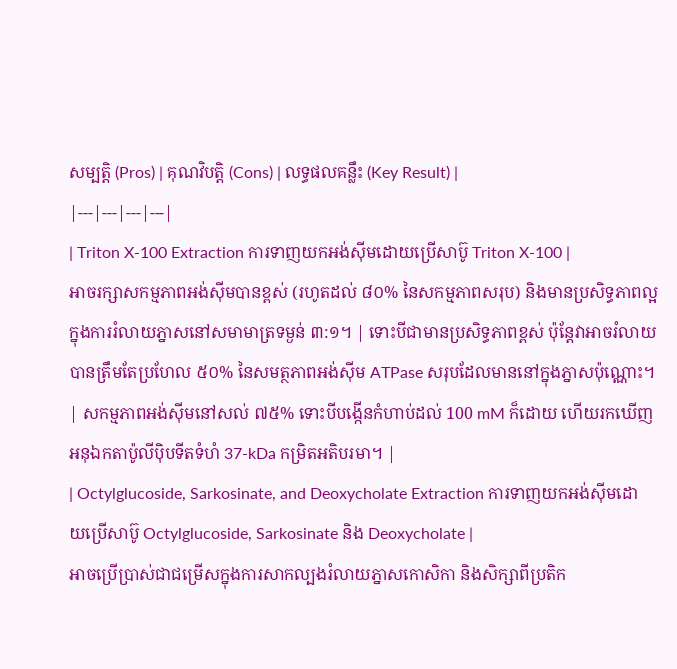សម្បត្តិ (Pros) | គុណវិបត្តិ (Cons) | លទ្ធផលគន្លឹះ (Key Result) |
|---|---|---|---|
| Triton X-100 Extraction ការទាញយកអង់ស៊ីមដោយប្រើសាប៊ូ Triton X-100 |
អាចរក្សាសកម្មភាពអង់ស៊ីមបានខ្ពស់ (រហូតដល់ ៨០% នៃសកម្មភាពសរុប) និងមានប្រសិទ្ធភាពល្អក្នុងការរំលាយភ្នាសនៅសមាមាត្រទម្ងន់ ៣:១។ | ទោះបីជាមានប្រសិទ្ធភាពខ្ពស់ ប៉ុន្តែវាអាចរំលាយបានត្រឹមតែប្រហែល ៥០% នៃសមត្ថភាពអង់ស៊ីម ATPase សរុបដែលមាននៅក្នុងភ្នាសប៉ុណ្ណោះ។ | សកម្មភាពអង់ស៊ីមនៅសល់ ៧៥% ទោះបីបង្កើនកំហាប់ដល់ 100 mM ក៏ដោយ ហើយរកឃើញអនុឯកតាប៉ូលីប៉ិបទីតទំហំ 37-kDa កម្រិតអតិបរមា។ |
| Octylglucoside, Sarkosinate, and Deoxycholate Extraction ការទាញយកអង់ស៊ីមដោយប្រើសាប៊ូ Octylglucoside, Sarkosinate និង Deoxycholate |
អាចប្រើប្រាស់ជាជម្រើសក្នុងការសាកល្បងរំលាយភ្នាសកោសិកា និងសិក្សាពីប្រតិក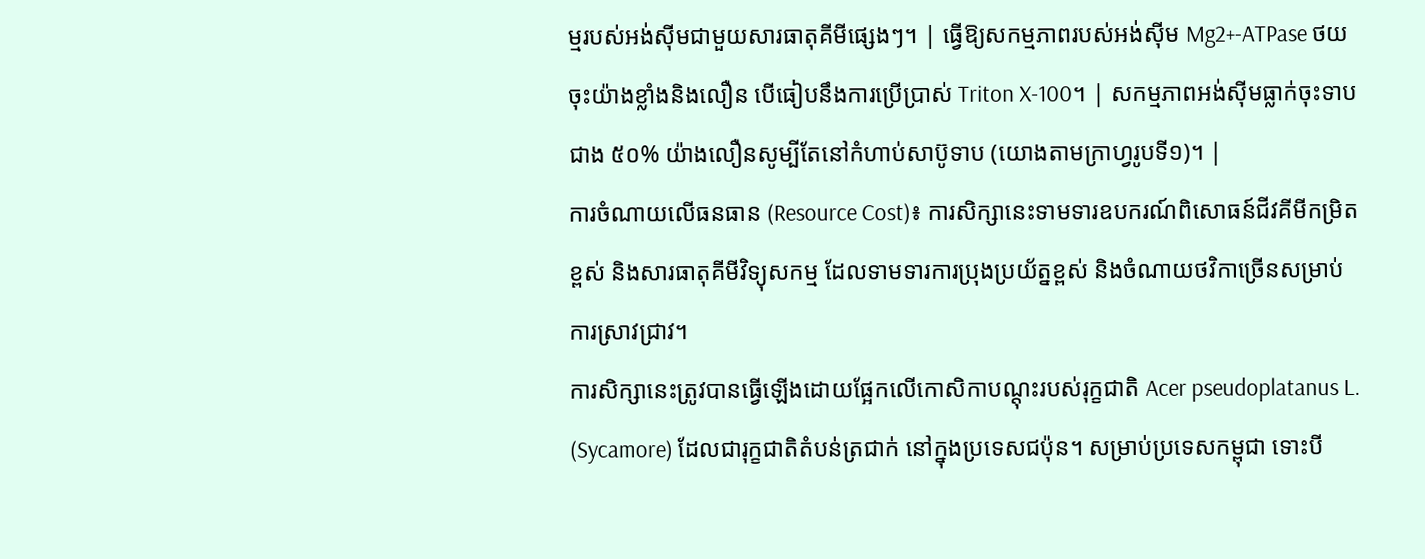ម្មរបស់អង់ស៊ីមជាមួយសារធាតុគីមីផ្សេងៗ។ | ធ្វើឱ្យសកម្មភាពរបស់អង់ស៊ីម Mg2+-ATPase ថយចុះយ៉ាងខ្លាំងនិងលឿន បើធៀបនឹងការប្រើប្រាស់ Triton X-100។ | សកម្មភាពអង់ស៊ីមធ្លាក់ចុះទាបជាង ៥០% យ៉ាងលឿនសូម្បីតែនៅកំហាប់សាប៊ូទាប (យោងតាមក្រាហ្វរូបទី១)។ |
ការចំណាយលើធនធាន (Resource Cost)៖ ការសិក្សានេះទាមទារឧបករណ៍ពិសោធន៍ជីវគីមីកម្រិតខ្ពស់ និងសារធាតុគីមីវិទ្យុសកម្ម ដែលទាមទារការប្រុងប្រយ័ត្នខ្ពស់ និងចំណាយថវិកាច្រើនសម្រាប់ការស្រាវជ្រាវ។
ការសិក្សានេះត្រូវបានធ្វើឡើងដោយផ្អែកលើកោសិកាបណ្តុះរបស់រុក្ខជាតិ Acer pseudoplatanus L. (Sycamore) ដែលជារុក្ខជាតិតំបន់ត្រជាក់ នៅក្នុងប្រទេសជប៉ុន។ សម្រាប់ប្រទេសកម្ពុជា ទោះបី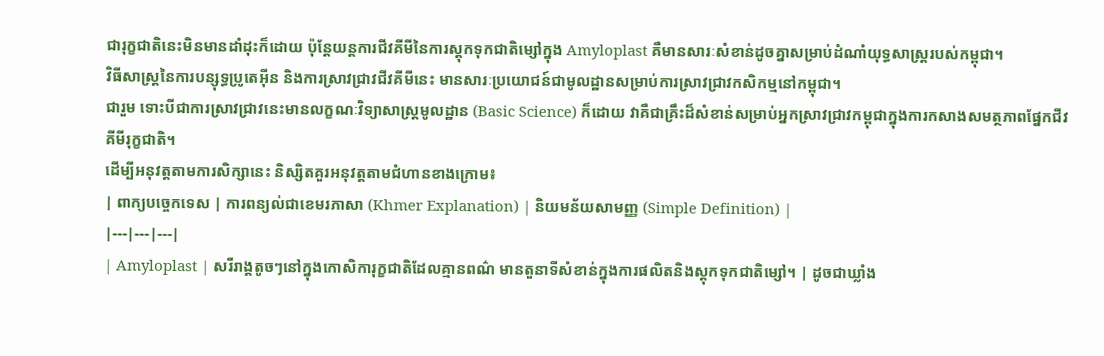ជារុក្ខជាតិនេះមិនមានដាំដុះក៏ដោយ ប៉ុន្តែយន្តការជីវគីមីនៃការស្តុកទុកជាតិម្សៅក្នុង Amyloplast គឺមានសារៈសំខាន់ដូចគ្នាសម្រាប់ដំណាំយុទ្ធសាស្ត្ររបស់កម្ពុជា។
វិធីសាស្ត្រនៃការបន្សុទ្ធប្រូតេអ៊ីន និងការស្រាវជ្រាវជីវគីមីនេះ មានសារៈប្រយោជន៍ជាមូលដ្ឋានសម្រាប់ការស្រាវជ្រាវកសិកម្មនៅកម្ពុជា។
ជារួម ទោះបីជាការស្រាវជ្រាវនេះមានលក្ខណៈវិទ្យាសាស្ត្រមូលដ្ឋាន (Basic Science) ក៏ដោយ វាគឺជាគ្រឹះដ៏សំខាន់សម្រាប់អ្នកស្រាវជ្រាវកម្ពុជាក្នុងការកសាងសមត្ថភាពផ្នែកជីវគីមីរុក្ខជាតិ។
ដើម្បីអនុវត្តតាមការសិក្សានេះ និស្សិតគួរអនុវត្តតាមជំហានខាងក្រោម៖
| ពាក្យបច្ចេកទេស | ការពន្យល់ជាខេមរភាសា (Khmer Explanation) | និយមន័យសាមញ្ញ (Simple Definition) |
|---|---|---|
| Amyloplast | សរីរាង្គតូចៗនៅក្នុងកោសិការុក្ខជាតិដែលគ្មានពណ៌ មានតួនាទីសំខាន់ក្នុងការផលិតនិងស្តុកទុកជាតិម្សៅ។ | ដូចជាឃ្លាំង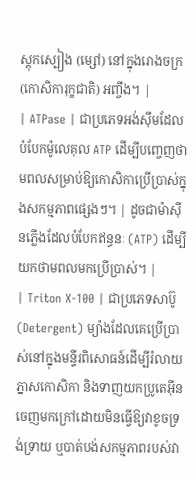ស្តុកស្បៀង (ម្សៅ) នៅក្នុងរោងចក្រ (កោសិការុក្ខជាតិ) អញ្ចឹង។ |
| ATPase | ជាប្រភេទអង់ស៊ីមដែលបំបែកម៉ូលេគុល ATP ដើម្បីបញ្ចេញថាមពលសម្រាប់ឱ្យកោសិកាប្រើប្រាស់ក្នុងសកម្មភាពផ្សេងៗ។ | ដូចជាម៉ាស៊ីនភ្លើងដែលបំបែកឥន្ធនៈ (ATP) ដើម្បីយកថាមពលមកប្រើប្រាស់។ |
| Triton X-100 | ជាប្រភេទសាប៊ូ (Detergent) ម្យ៉ាងដែលគេប្រើប្រាស់នៅក្នុងមន្ទីរពិសោធន៍ដើម្បីរំលាយភ្នាសកោសិកា និងទាញយកប្រូតេអ៊ីនចេញមកក្រៅដោយមិនធ្វើឱ្យវាខូចទ្រង់ទ្រាយ ឬបាត់បង់សកម្មភាពរបស់វា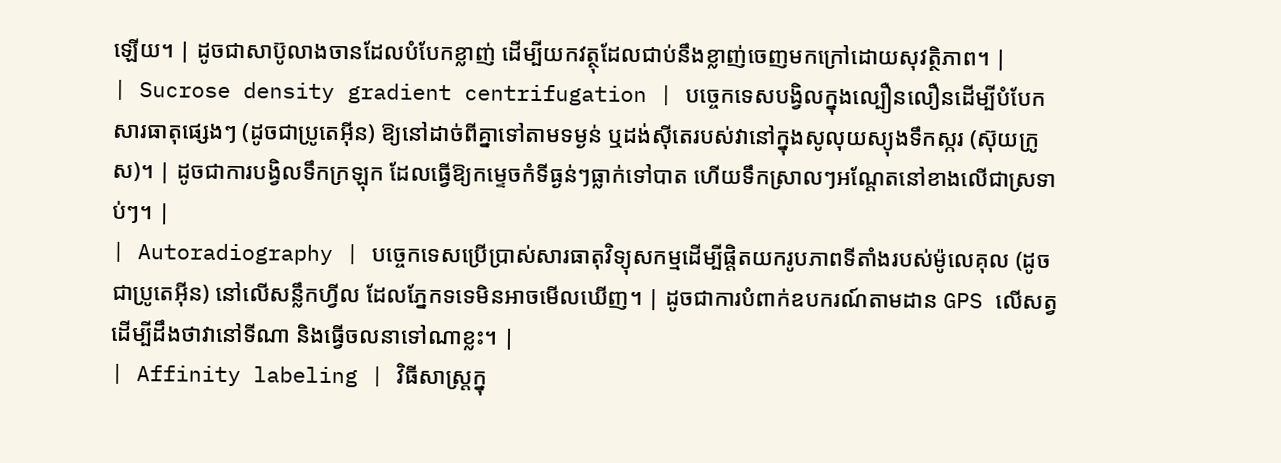ឡើយ។ | ដូចជាសាប៊ូលាងចានដែលបំបែកខ្លាញ់ ដើម្បីយកវត្ថុដែលជាប់នឹងខ្លាញ់ចេញមកក្រៅដោយសុវត្ថិភាព។ |
| Sucrose density gradient centrifugation | បច្ចេកទេសបង្វិលក្នុងល្បឿនលឿនដើម្បីបំបែកសារធាតុផ្សេងៗ (ដូចជាប្រូតេអ៊ីន) ឱ្យនៅដាច់ពីគ្នាទៅតាមទម្ងន់ ឬដង់ស៊ីតេរបស់វានៅក្នុងសូលុយស្យុងទឹកស្ករ (ស៊ុយក្រូស)។ | ដូចជាការបង្វិលទឹកក្រឡុក ដែលធ្វើឱ្យកម្ទេចកំទីធ្ងន់ៗធ្លាក់ទៅបាត ហើយទឹកស្រាលៗអណ្តែតនៅខាងលើជាស្រទាប់ៗ។ |
| Autoradiography | បច្ចេកទេសប្រើប្រាស់សារធាតុវិទ្យុសកម្មដើម្បីផ្តិតយករូបភាពទីតាំងរបស់ម៉ូលេគុល (ដូចជាប្រូតេអ៊ីន) នៅលើសន្លឹកហ្វីល ដែលភ្នែកទទេមិនអាចមើលឃើញ។ | ដូចជាការបំពាក់ឧបករណ៍តាមដាន GPS លើសត្វ ដើម្បីដឹងថាវានៅទីណា និងធ្វើចលនាទៅណាខ្លះ។ |
| Affinity labeling | វិធីសាស្ត្រក្នុ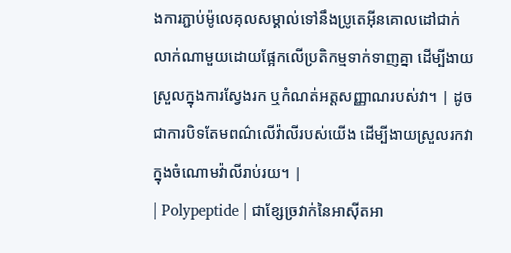ងការភ្ជាប់ម៉ូលេគុលសម្គាល់ទៅនឹងប្រូតេអ៊ីនគោលដៅជាក់លាក់ណាមួយដោយផ្អែកលើប្រតិកម្មទាក់ទាញគ្នា ដើម្បីងាយស្រួលក្នុងការស្វែងរក ឬកំណត់អត្តសញ្ញាណរបស់វា។ | ដូចជាការបិទតែមពណ៌លើវ៉ាលីរបស់យើង ដើម្បីងាយស្រួលរកវាក្នុងចំណោមវ៉ាលីរាប់រយ។ |
| Polypeptide | ជាខ្សែច្រវាក់នៃអាស៊ីតអា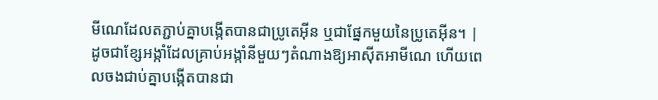មីណេដែលតភ្ជាប់គ្នាបង្កើតបានជាប្រូតេអ៊ីន ឬជាផ្នែកមួយនៃប្រូតេអ៊ីន។ | ដូចជាខ្សែអង្កាំដែលគ្រាប់អង្កាំនីមួយៗតំណាងឱ្យអាស៊ីតអាមីណេ ហើយពេលចងជាប់គ្នាបង្កើតបានជា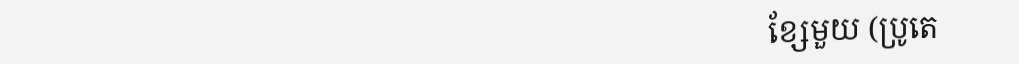ខ្សែមួយ (ប្រូតេ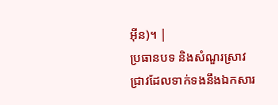អ៊ីន)។ |
ប្រធានបទ និងសំណួរស្រាវជ្រាវដែលទាក់ទងនឹងឯកសារ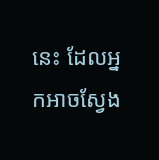នេះ ដែលអ្នកអាចស្វែង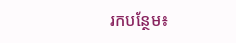រកបន្ថែម៖